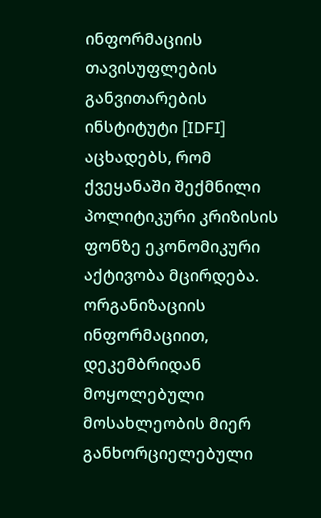ინფორმაციის თავისუფლების განვითარების ინსტიტუტი [IDFI] აცხადებს, რომ ქვეყანაში შექმნილი პოლიტიკური კრიზისის ფონზე ეკონომიკური აქტივობა მცირდება.
ორგანიზაციის ინფორმაციით, დეკემბრიდან მოყოლებული მოსახლეობის მიერ განხორციელებული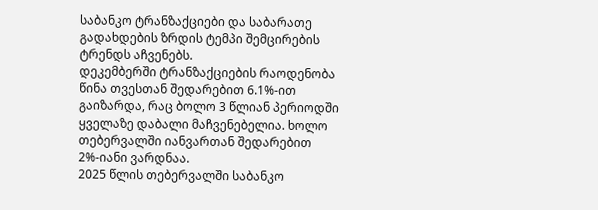საბანკო ტრანზაქციები და საბარათე გადახდების ზრდის ტემპი შემცირების ტრენდს აჩვენებს.
დეკემბერში ტრანზაქციების რაოდენობა წინა თვესთან შედარებით 6.1%-ით გაიზარდა, რაც ბოლო 3 წლიან პერიოდში ყველაზე დაბალი მაჩვენებელია. ხოლო თებერვალში იანვართან შედარებით 2%-იანი ვარდნაა.
2025 წლის თებერვალში საბანკო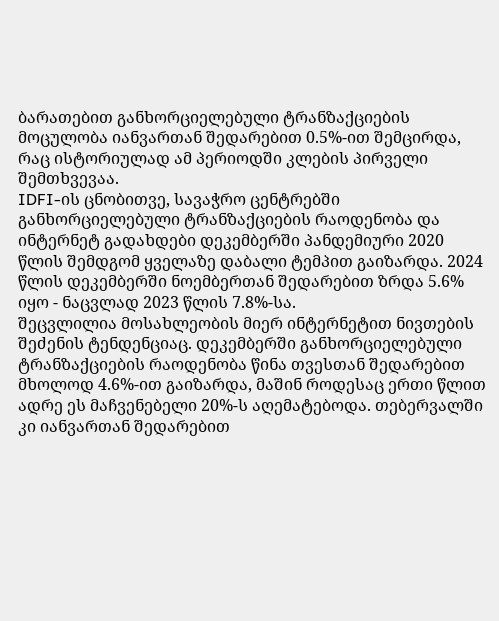ბარათებით განხორციელებული ტრანზაქციების მოცულობა იანვართან შედარებით 0.5%-ით შემცირდა, რაც ისტორიულად ამ პერიოდში კლების პირველი შემთხვევაა.
IDFI-ის ცნობითვე, სავაჭრო ცენტრებში განხორციელებული ტრანზაქციების რაოდენობა და ინტერნეტ გადახდები დეკემბერში პანდემიური 2020 წლის შემდგომ ყველაზე დაბალი ტემპით გაიზარდა. 2024 წლის დეკემბერში ნოემბერთან შედარებით ზრდა 5.6% იყო - ნაცვლად 2023 წლის 7.8%-სა.
შეცვლილია მოსახლეობის მიერ ინტერნეტით ნივთების შეძენის ტენდენციაც. დეკემბერში განხორციელებული ტრანზაქციების რაოდენობა წინა თვესთან შედარებით მხოლოდ 4.6%-ით გაიზარდა, მაშინ როდესაც ერთი წლით ადრე ეს მაჩვენებელი 20%-ს აღემატებოდა. თებერვალში კი იანვართან შედარებით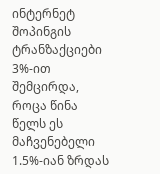ინტერნეტ შოპინგის ტრანზაქციები 3%-ით შემცირდა, როცა წინა წელს ეს მაჩვენებელი 1.5%-იან ზრდას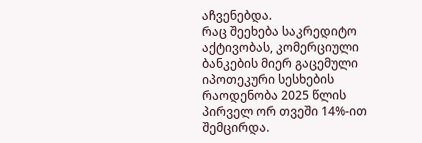აჩვენებდა.
რაც შეეხება საკრედიტო აქტივობას, კომერციული ბანკების მიერ გაცემული იპოთეკური სესხების რაოდენობა 2025 წლის პირველ ორ თვეში 14%-ით შემცირდა.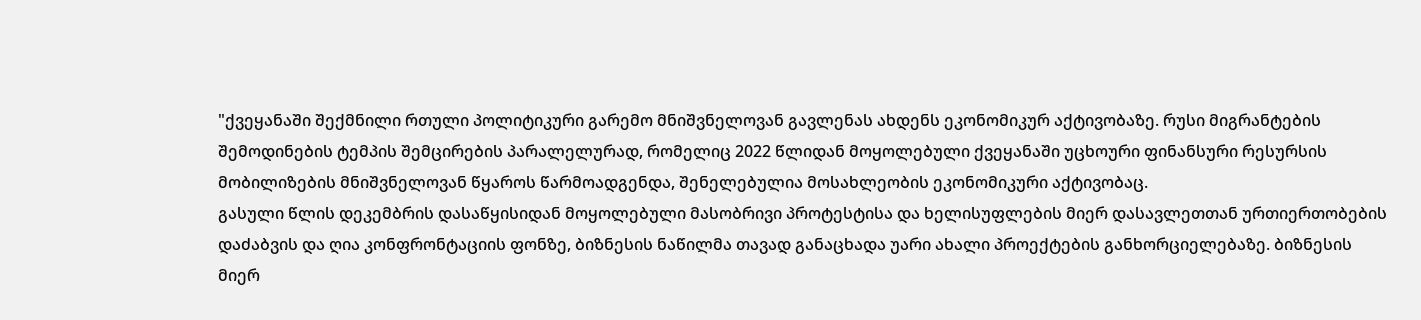"ქვეყანაში შექმნილი რთული პოლიტიკური გარემო მნიშვნელოვან გავლენას ახდენს ეკონომიკურ აქტივობაზე. რუსი მიგრანტების შემოდინების ტემპის შემცირების პარალელურად, რომელიც 2022 წლიდან მოყოლებული ქვეყანაში უცხოური ფინანსური რესურსის მობილიზების მნიშვნელოვან წყაროს წარმოადგენდა, შენელებულია მოსახლეობის ეკონომიკური აქტივობაც.
გასული წლის დეკემბრის დასაწყისიდან მოყოლებული მასობრივი პროტესტისა და ხელისუფლების მიერ დასავლეთთან ურთიერთობების დაძაბვის და ღია კონფრონტაციის ფონზე, ბიზნესის ნაწილმა თავად განაცხადა უარი ახალი პროექტების განხორციელებაზე. ბიზნესის მიერ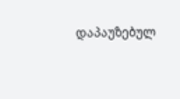დაპაუზებულ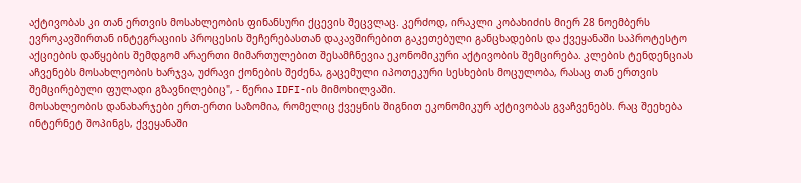აქტივობას კი თან ერთვის მოსახლეობის ფინანსური ქცევის შეცვლაც. კერძოდ, ირაკლი კობახიძის მიერ 28 ნოემბერს ევროკავშირთან ინტეგრაციის პროცესის შეჩერებასთან დაკავშირებით გაკეთებული განცხადების და ქვეყანაში საპროტესტო აქციების დაწყების შემდგომ არაერთი მიმართულებით შესამჩნევია ეკონომიკური აქტივობის შემცირება. კლების ტენდენციას აჩვენებს მოსახლეობის ხარჯვა, უძრავი ქონების შეძენა, გაცემული იპოთეკური სესხების მოცულობა, რასაც თან ერთვის შემცირებული ფულადი გზავნილებიც", - წერია IDFI-ის მიმოხილვაში.
მოსახლეობის დანახარჯები ერთ-ერთი საზომია, რომელიც ქვეყნის შიგნით ეკონომიკურ აქტივობას გვაჩვენებს. რაც შეეხება ინტერნეტ შოპინგს, ქვეყანაში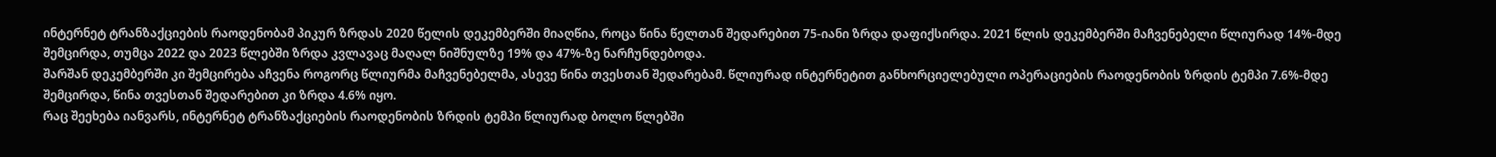ინტერნეტ ტრანზაქციების რაოდენობამ პიკურ ზრდას 2020 წელის დეკემბერში მიაღწია, როცა წინა წელთან შედარებით 75-იანი ზრდა დაფიქსირდა. 2021 წლის დეკემბერში მაჩვენებელი წლიურად 14%-მდე შემცირდა, თუმცა 2022 და 2023 წლებში ზრდა კვლავაც მაღალ ნიშნულზე 19% და 47%-ზე ნარჩუნდებოდა.
შარშან დეკემბერში კი შემცირება აჩვენა როგორც წლიურმა მაჩვენებელმა, ასევე წინა თვესთან შედარებამ. წლიურად ინტერნეტით განხორციელებული ოპერაციების რაოდენობის ზრდის ტემპი 7.6%-მდე შემცირდა, წინა თვესთან შედარებით კი ზრდა 4.6% იყო.
რაც შეეხება იანვარს, ინტერნეტ ტრანზაქციების რაოდენობის ზრდის ტემპი წლიურად ბოლო წლებში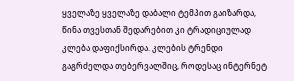ყველაზე ყველაზე დაბალი ტემპით გაიზარდა, წინა თვესთან შედარებით კი ტრადიციულად კლება დაფიქსირდა. კლების ტრენდი გაგრძელდა თებერვალშიც, როდესაც ინტერნეტ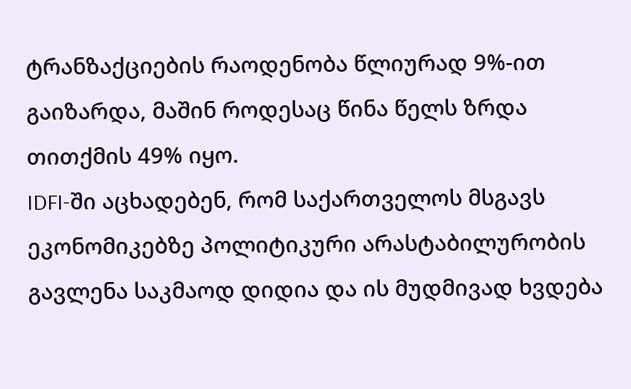ტრანზაქციების რაოდენობა წლიურად 9%-ით გაიზარდა, მაშინ როდესაც წინა წელს ზრდა თითქმის 49% იყო.
IDFI-ში აცხადებენ, რომ საქართველოს მსგავს ეკონომიკებზე პოლიტიკური არასტაბილურობის გავლენა საკმაოდ დიდია და ის მუდმივად ხვდება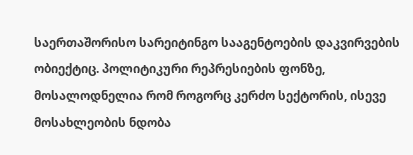საერთაშორისო სარეიტინგო სააგენტოების დაკვირვების ობიექტიც. პოლიტიკური რეპრესიების ფონზე, მოსალოდნელია რომ როგორც კერძო სექტორის, ისევე მოსახლეობის ნდობა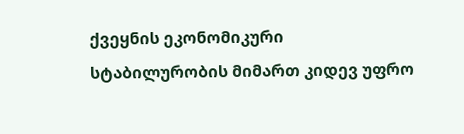ქვეყნის ეკონომიკური სტაბილურობის მიმართ კიდევ უფრო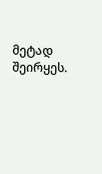მეტად შეირყეს.